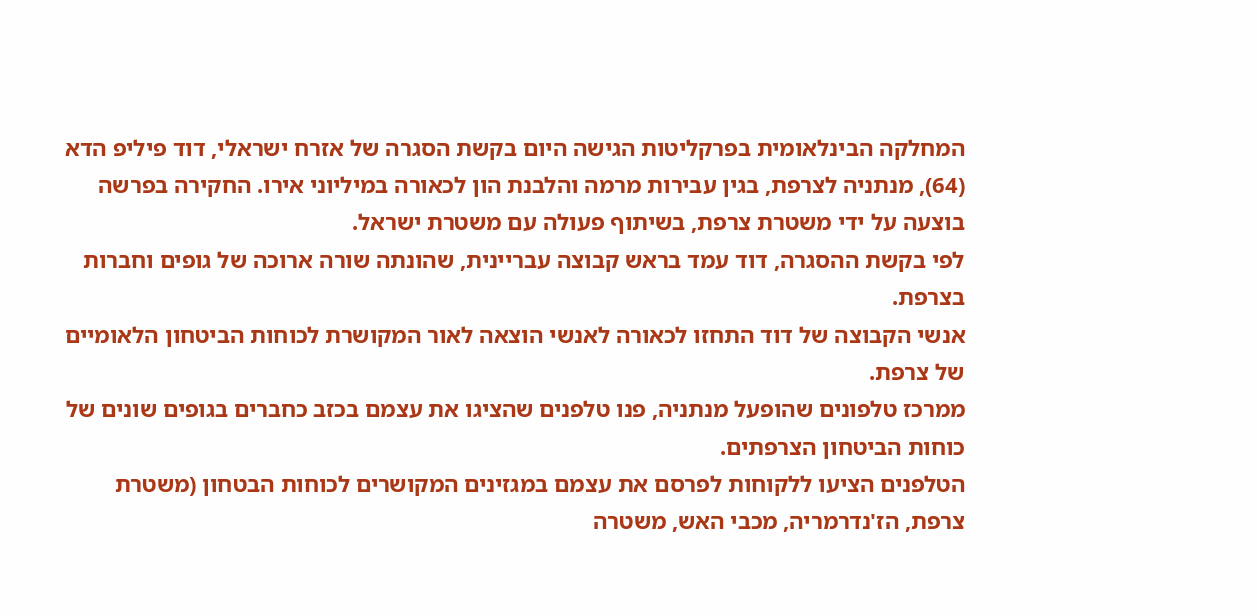המחלקה הבינלאומית בפרקליטות הגישה היום בקשת הסגרה של אזרח ישראלי, דוד פיליפ הדא (64), מנתניה לצרפת, בגין עבירות מרמה והלבנת הון לכאורה במיליוני אירו. החקירה בפרשה בוצעה על ידי משטרת צרפת, בשיתוף פעולה עם משטרת ישראל.
לפי בקשת ההסגרה, דוד עמד בראש קבוצה עבריינית, שהונתה שורה ארוכה של גופים וחברות בצרפת.
אנשי הקבוצה של דוד התחזו לכאורה לאנשי הוצאה לאור המקושרת לכוחות הביטחון הלאומיים של צרפת.
ממרכז טלפונים שהופעל מנתניה, פנו טלפנים שהציגו את עצמם בכזב כחברים בגופים שונים של כוחות הביטחון הצרפתים.
הטלפנים הציעו ללקוחות לפרסם את עצמם במגזינים המקושרים לכוחות הבטחון (משטרת צרפת, הז'נדרמריה, מכבי האש, משטרה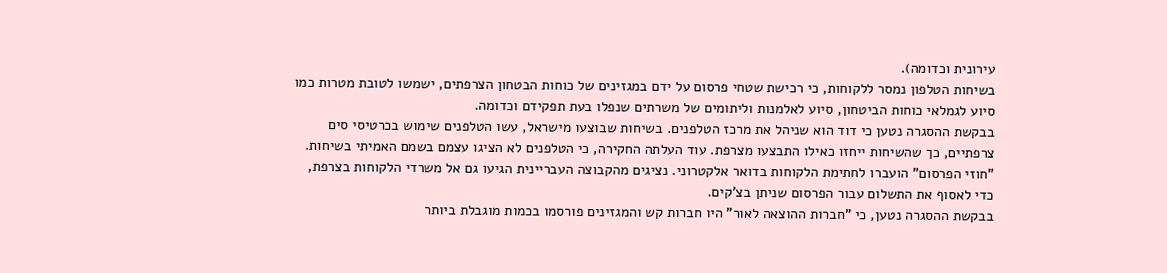עירונית וכדומה).
בשיחות הטלפון נמסר ללקוחות, כי רכישת שטחי פרסום על ידם במגזינים של כוחות הבטחון הצרפתים, ישמשו לטובת מטרות כמו סיוע לגמלאי כוחות הביטחון, סיוע לאלמנות וליתומים של משרתים שנפלו בעת תפקידם וכדומה.
בבקשת ההסגרה נטען כי דוד הוא שניהל את מרכז הטלפנים. בשיחות שבוצעו מישראל, עשו הטלפנים שימוש בכרטיסי סים צרפתיים, כך שהשיחות ייחזו כאילו התבצעו מצרפת. עוד העלתה החקירה, כי הטלפנים לא הציגו עצמם בשמם האמיתי בשיחות.
"חוזי הפרסום" הועברו לחתימת הלקוחות בדואר אלקטרוני. נציגים מהקבוצה העבריינית הגיעו גם אל משרדי הלקוחות בצרפת, כדי לאסוף את התשלום עבור הפרסום שניתן בצ'קים.
בבקשת ההסגרה נטען, כי "חברות ההוצאה לאור" היו חברות קש והמגזינים פורסמו בכמות מוגבלת ביותר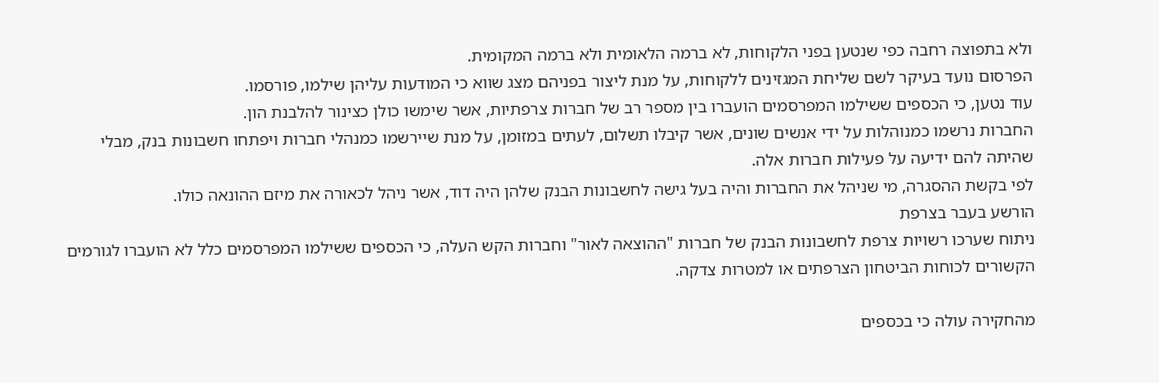ולא בתפוצה רחבה כפי שנטען בפני הלקוחות, לא ברמה הלאומית ולא ברמה המקומית.
הפרסום נועד בעיקר לשם שליחת המגזינים ללקוחות, על מנת ליצור בפניהם מצג שווא כי המודעות עליהן שילמו, פורסמו.
עוד נטען, כי הכספים ששילמו המפרסמים הועברו בין מספר רב של חברות צרפתיות, אשר שימשו כולן כצינור להלבנת הון.
החברות נרשמו כמנוהלות על ידי אנשים שונים, אשר קיבלו תשלום, לעתים במזומן, על מנת שיירשמו כמנהלי חברות ויפתחו חשבונות בנק, מבלי שהיתה להם ידיעה על פעילות חברות אלה.
לפי בקשת ההסגרה, מי שניהל את החברות והיה בעל גישה לחשבונות הבנק שלהן היה דוד, אשר ניהל לכאורה את מיזם ההונאה כולו.
הורשע בעבר בצרפת
ניתוח שערכו רשויות צרפת לחשבונות הבנק של חברות "ההוצאה לאור" וחברות הקש העלה, כי הכספים ששילמו המפרסמים כלל לא הועברו לגורמים הקשורים לכוחות הביטחון הצרפתים או למטרות צדקה.

מהחקירה עולה כי בכספים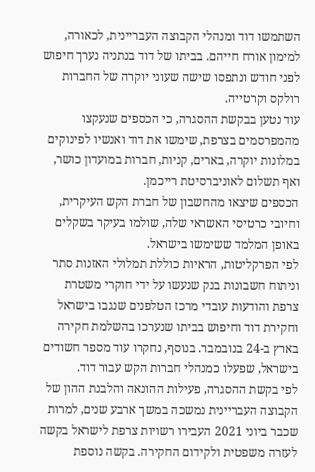השתמשו דוד ומנהלי הקבוצה העבריינית, לכאורה, למימון אורח חייהם. בביתו של דוד בנתניה נערך חיפוש לפני חודש ונתפסו שישה שעוני יוקרה של החברות רולקס וקרטייה.
עוד נטען בבקשת ההסגרה, כי הכספים שנעקצו מהמפרסמים בצרפת, שימשו את דוד ואנשיו לפינוקים במלונות יוקרה, בארים, קניות, חברות במועדון כושר, ואף תשלום לאוניברסיטת רייכמן.
הכספים שיצאו מהחשבון של חברת הקש העיקרית, וחיובי כרטיסי האשראי שלה, שולמו בעיקר בשקלים באופן המלמד ששימשו בישראל.
לפי הפרקליטות, הראיות כוללת תמלולי האזנות סתר וניתוח חשבונות בנק שנעשו על ידי חוקרי משטרת צרפת והודעות עובדי מרכז הטלפנים שנגבו בישראל וחקירת דוד וחיפוש בביתו שנערכו בהשלמת חקירה בארץ ב-24 בנובמבר. בנוסף, נחקרו עוד מספר חשודים בישראל, שפעלו כמנהלי חברות הקש עבור דוד.
לפי בקשת ההסגרה, פעילות ההונאה והלבנת ההון של הקבוצה העבריינית נמשכה במשך ארבע שנים, למרות שכבר ביוני 2021 העבירו רשויות צרפת לישראל בקשה לעזרה משפטית ולקידום החקירה. בקשה נוספת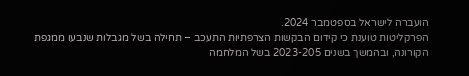הועברה לישראל בספטמבר 2024.
הפרקליטות טוענת כי קידום הבקשות הצרפתיות התעכב – תחילה בשל מגבלות שנבעו ממגפת הקורונה, ובהמשך בשנים 2023-205 בשל המלחמה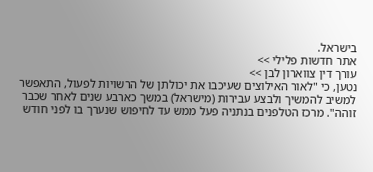בישראל.
אתר חדשות פלילי >>
עורך דין צווארון לבן >>
נטען, כי "לאור האילוצים שעיכבו את יכולתן של הרשויות לפעול, התאפשר למשיב להמשיך ולבצע עבירות (מישראל) במשך כארבע שנים לאחר שכבר זוהה". מרכז הטלפנים בנתניה פעל ממש עד לחיפוש שנערך בו לפני חודש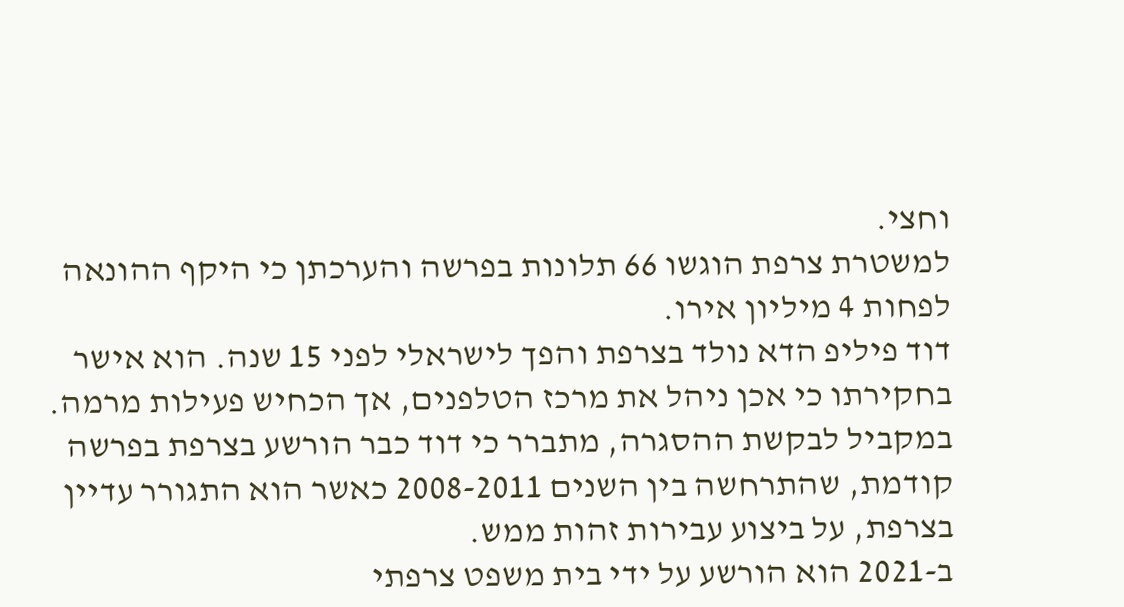וחצי.
למשטרת צרפת הוגשו 66 תלונות בפרשה והערכתן כי היקף ההונאה לפחות 4 מיליון אירו.
דוד פיליפ הדא נולד בצרפת והפך לישראלי לפני 15 שנה. הוא אישר בחקירתו כי אכן ניהל את מרכז הטלפנים, אך הכחיש פעילות מרמה.
במקביל לבקשת ההסגרה, מתברר כי דוד כבר הורשע בצרפת בפרשה קודמת, שהתרחשה בין השנים 2008-2011 כאשר הוא התגורר עדיין בצרפת, על ביצוע עבירות זהות ממש.
ב-2021 הוא הורשע על ידי בית משפט צרפתי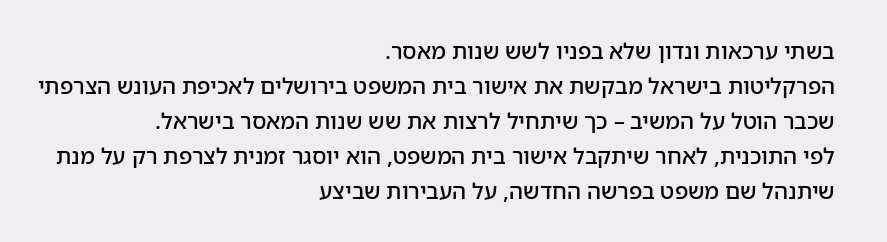בשתי ערכאות ונדון שלא בפניו לשש שנות מאסר.
הפרקליטות בישראל מבקשת את אישור בית המשפט בירושלים לאכיפת העונש הצרפתי שכבר הוטל על המשיב – כך שיתחיל לרצות את שש שנות המאסר בישראל.
לפי התוכנית, לאחר שיתקבל אישור בית המשפט, הוא יוסגר זמנית לצרפת רק על מנת שיתנהל שם משפט בפרשה החדשה, על העבירות שביצע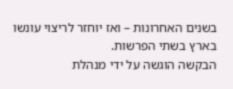בשנים האחרונות – ואז יוחזר לריצוי עונשו בארץ בשתי הפרשות.
הבקשה הוגשה על ידי מנהלת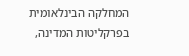המחלקה הבינלאומית בפרקליטות המדינה,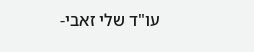עו"ד שלי זאבי-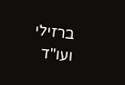ברזילי ועו"ד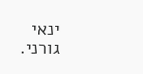ינאי גורני.